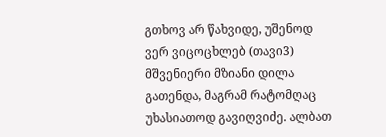გთხოვ არ წახვიდე, უშენოდ ვერ ვიცოცხლებ (თავი3)
მშვენიერი მზიანი დილა გათენდა, მაგრამ რატომღაც უხასიათოდ გავიღვიძე. ალბათ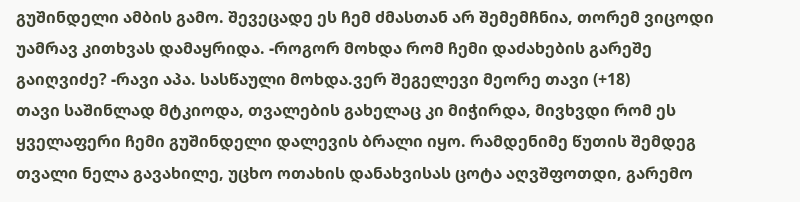გუშინდელი ამბის გამო. შევეცადე ეს ჩემ ძმასთან არ შემემჩნია, თორემ ვიცოდი უამრავ კითხვას დამაყრიდა. -როგორ მოხდა რომ ჩემი დაძახების გარეშე გაიღვიძე? -რავი აპა. სასწაული მოხდა.ვერ შეგელევი მეორე თავი (+18)
თავი საშინლად მტკიოდა, თვალების გახელაც კი მიჭირდა, მივხვდი რომ ეს ყველაფერი ჩემი გუშინდელი დალევის ბრალი იყო. რამდენიმე წუთის შემდეგ თვალი ნელა გავახილე, უცხო ოთახის დანახვისას ცოტა აღვშფოთდი, გარემო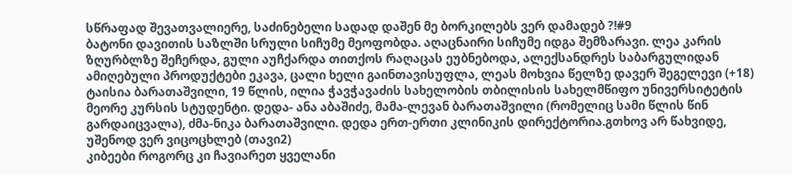სწრაფად შევათვალიერე, საძინებელი სადად დაშენ მე ბორკილებს ვერ დამადებ ?!#9
ბატონი დავითის საზლში სრული სიჩუმე მეოფობდა. აღაცნაირი სიჩუმე იდგა შემზარავი. ლეა კარის ზღურბლზე შეჩერდა, გული აუჩქარდა თითქოს რაღაცას ეუბნებოდა, ალექსანდრეს საბარგულიდან ამიღებული პროდუქტები ეკავა, ცალი ხელი გაინთავისუფლა, ლეას მოხვია წელზე დავერ შეგელევი (+18)
ტაისია ბარათაშვილი, 19 წლის, ილია ჭავჭავაძის სახელობის თბილისის სახელმწიფო უნივერსიტეტის მეორე კურსის სტუდენტი. დედა- ანა აბაშიძე, მამა-ლევან ბარათაშვილი (რომელიც სამი წლის წინ გარდაიცვალა), ძმა-ნიკა ბარათაშვილი. დედა ერთ-ერთი კლინიკის დირექტორია.გთხოვ არ წახვიდე, უშენოდ ვერ ვიცოცხლებ (თავი2)
კიბეები როგორც კი ჩავიარეთ ყველანი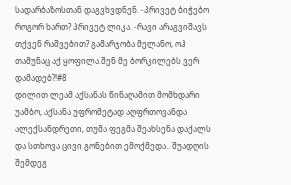სადარბაზოსთან დაგვხვდნენ. -პრივეტ ბიჭებო როგორ ხართ? პრივეტ ლიკა. -რავი არაგვიშავს თქვენ რაშვებით? გამარჯობა მელანო, ოჰ თამუნაც აქ ყოფილა.შენ მე ბორკილებს ვერ დამადებ?!#8
დილით ლეამ აქსანას წინაღამით მომხდარი უამბო, აქსანა უფრომეტად აღფრთოვანდა ალექსანდრეთი, თუმა ფეგმა შეახსენა დაქალს და სთხოვა ცივი გონებით ემოქმედა.. შუადღის შემდეგ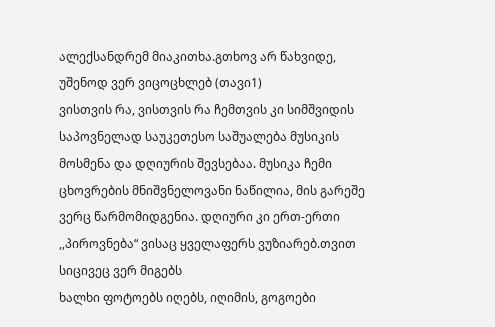ალექსანდრემ მიაკითხა.გთხოვ არ წახვიდე, უშენოდ ვერ ვიცოცხლებ (თავი1)
ვისთვის რა, ვისთვის რა ჩემთვის კი სიმშვიდის საპოვნელად საუკეთესო საშუალება მუსიკის მოსმენა და დღიურის შევსებაა. მუსიკა ჩემი ცხოვრების მნიშვნელოვანი ნაწილია, მის გარეშე ვერც წარმომიდგენია. დღიური კი ერთ-ერთი ,,პიროვნება“ ვისაც ყველაფერს ვუზიარებ.თვით სიცივეც ვერ მიგებს
ხალხი ფოტოებს იღებს, იღიმის, გოგოები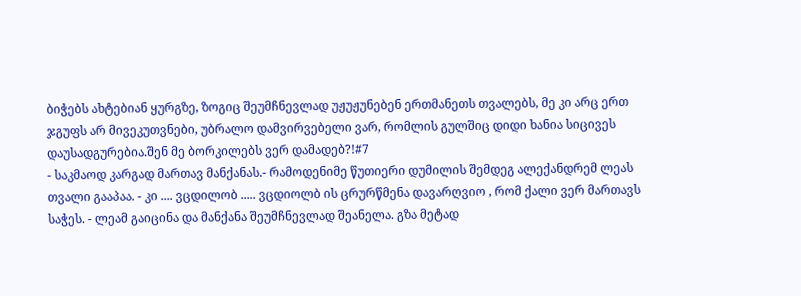ბიჭებს ახტებიან ყურგზე, ზოგიც შეუმჩნევლად უჟუჟუნებენ ერთმანეთს თვალებს, მე კი არც ერთ ჯგუფს არ მივეკუთვნები, უბრალო დამვირვებელი ვარ, რომლის გულშიც დიდი ხანია სიცივეს დაუსადგურებია.შენ მე ბორკილებს ვერ დამადებ?!#7
- საკმაოდ კარგად მართავ მანქანას.- რამოდენიმე წუთიერი დუმილის შემდეგ ალექანდრემ ლეას თვალი გააპაა. - კი .... ვცდილობ ..... ვცდიოლბ ის ცრურწმენა დავარღვიო , რომ ქალი ვერ მართავს საჭეს. - ლეამ გაიცინა და მანქანა შეუმჩნევლად შეანელა. გზა მეტად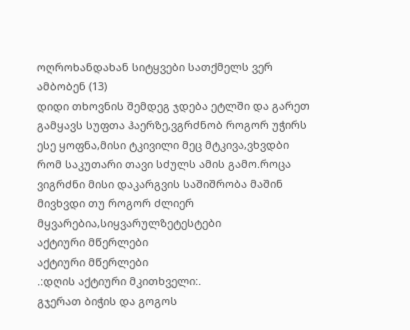ოღროხანდახან სიტყვები სათქმელს ვერ ამბობენ (13)
დიდი თხოვნის შემდეგ ჯდება ეტლში და გარეთ გამყავს სუფთა ჰაერზე,ვგრძნობ როგორ უჭირს ესე ყოფნა,მისი ტკივილი მეც მტკივა,ვხვდბი რომ საკუთარი თავი სძულს ამის გამო.როცა ვიგრძნი მისი დაკარგვის საშიშრობა მაშინ მივხვდი თუ როგორ ძლიერ მყვარებია,სიყვარულზეტესტები
აქტიური მწერლები
აქტიური მწერლები
.:დღის აქტიური მკითხველი:.
გჯერათ ბიჭის და გოგოს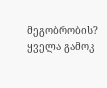მეგობრობის?
ყველა გამოკ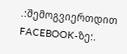.:შემოგვიერთდით FACEBOOK-ზე:.